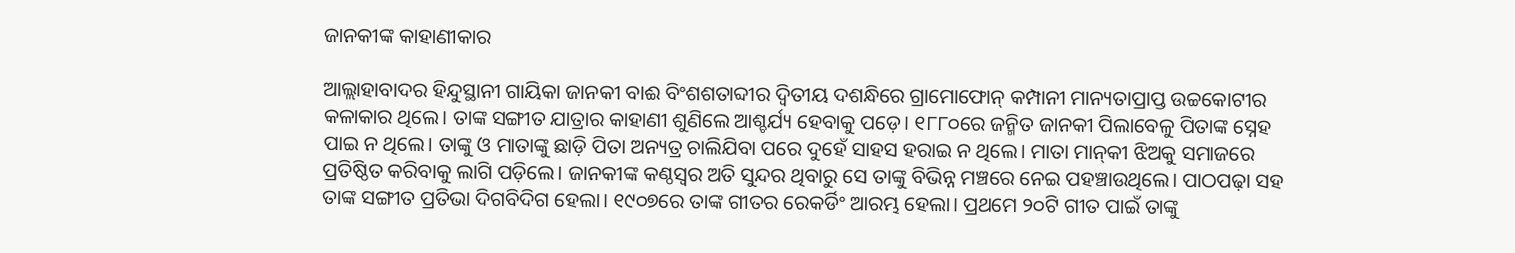ଜାନକୀଙ୍କ କାହାଣୀକାର

ଆଲ୍ଲାହାବାଦର ହିନ୍ଦୁସ୍ଥାନୀ ଗାୟିକା ଜାନକୀ ବାଈ ବିଂଶଶତାବ୍ଦୀର ଦ୍ୱିତୀୟ ଦଶନ୍ଧିରେ ଗ୍ରାମୋଫୋନ୍‌ କମ୍ପାନୀ ମାନ୍ୟତାପ୍ରାପ୍ତ ଉଚ୍ଚକୋଟୀର କଳାକାର ଥିଲେ। ତାଙ୍କ ସଙ୍ଗୀତ ଯାତ୍ରାର କାହାଣୀ ଶୁଣିଲେ ଆଶ୍ଚର୍ଯ୍ୟ ହେବାକୁ ପଡ଼େ। ୧୮୮୦ରେ ଜନ୍ମିତ ଜାନକୀ ପିଲାବେଳୁ ପିତାଙ୍କ ସ୍ନେହ ପାଇ ନ ଥିଲେ। ତାଙ୍କୁ ଓ ମାତାଙ୍କୁ ଛାଡ଼ି ପିତା ଅନ୍ୟତ୍ର ଚାଲିଯିବା ପରେ ଦୁହେଁ ସାହସ ହରାଇ ନ ଥିଲେ। ମାତା ମାନ୍‌କୀ ଝିଅକୁ ସମାଜରେ ପ୍ରତିଷ୍ଠିତ କରିବାକୁ ଲାଗି ପଡ଼ିଲେ। ଜାନକୀଙ୍କ କଣ୍ଠସ୍ବର ଅତି ସୁନ୍ଦର ଥିବାରୁ ସେ ତାଙ୍କୁ ବିଭିନ୍ନ ମଞ୍ଚରେ ନେଇ ପହଞ୍ଚାଉଥିଲେ। ପାଠପଢ଼ା ସହ ତାଙ୍କ ସଙ୍ଗୀତ ପ୍ରତିଭା ଦିଗବିଦିଗ ହେଲା। ୧୯୦୭ରେ ତାଙ୍କ ଗୀତର ରେକର୍ଡିଂ ଆରମ୍ଭ ହେଲା। ପ୍ରଥମେ ୨୦ଟି ଗୀତ ପାଇଁ ତାଙ୍କୁ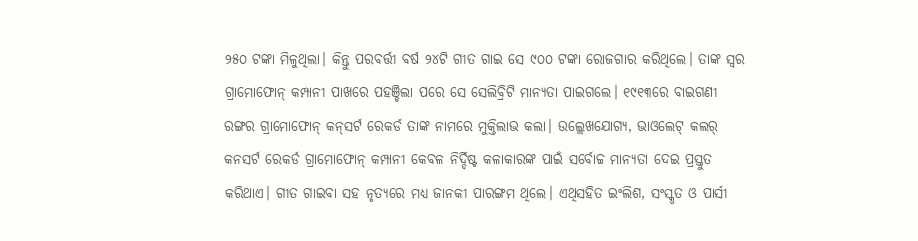୨୫୦ ଟଙ୍କା ମିଳୁଥିଲା। କିନ୍ତୁ ପରବର୍ତ୍ତୀ ବର୍ଷ ୨୪ଟି ଗୀତ ଗାଇ ସେ ୯୦୦ ଟଙ୍କା ରୋଜଗାର କରିଥିଲେ। ତାଙ୍କ ସ୍ବର ଗ୍ରାମୋଫୋନ୍‌ କମ୍ପାନୀ ପାଖରେ ପହଞ୍ଚିଲା ପରେ ସେ ସେଲିବ୍ରିଟି ମାନ୍ୟତା ପାଇଗଲେ। ୧୯୧୩ରେ ବାଇଗଣୀ ରଙ୍ଗର ଗ୍ରାମୋଫୋନ୍‌ କନ୍‌ସର୍ଟ ରେକର୍ଡ ତାଙ୍କ ନାମରେ ମୁକ୍ତିଲାଭ କଲା। ଉଲ୍ଲେଖଯୋଗ୍ୟ, ଭାଓଲେଟ୍‌ କଲର୍‌ କନସର୍ଟ ରେକର୍ଡ ଗ୍ରାମୋଫୋନ୍‌ କମ୍ପାନୀ କେବଳ ନିର୍ଦ୍ଦିଷ୍ଟ କଳାକାରଙ୍କ ପାଇଁ ସର୍ବୋଚ୍ଚ ମାନ୍ୟତା ଦେଇ ପ୍ରସ୍ତୁତ କରିଥାଏ। ଗୀତ ଗାଇବା ସହ ନୃତ୍ୟରେ ମଧ୍ୟ ଜାନକୀ ପାରଙ୍ଗମ ଥିଲେ। ଏଥିସହିତ ଇଂଲିଶ, ସଂସ୍କୃତ ଓ ପାର୍ସୀ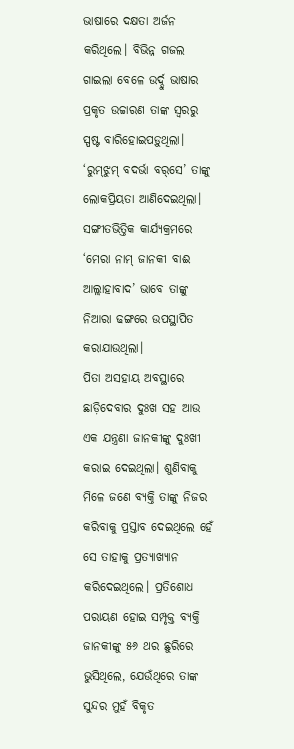ଭାଷାରେ ଦକ୍ଷତା ଅର୍ଜନ କରିଥିଲେ। ବିଭିନ୍ନ ଗଜଲ ଗାଇଲା ବେଳେ ଉର୍ଦ୍ଦୁ ଭାଷାର ପ୍ରକୃତ ଉଚ୍ଚାରଣ ତାଙ୍କ ସ୍ବରରୁ ସ୍ପଷ୍ଟ ବାରିହୋଇପଡ଼ୁଥିଲା। ‘ରୁମ୍‌ଝୁମ୍‌ ବଦର୍ଭା ବର୍‌ସେ’ ତାଙ୍କୁ ଲୋକପ୍ରିୟତା ଆଣିଦେଇଥିଲା। ସଙ୍ଗୀତଭିତ୍ତିକ କାର୍ଯ୍ୟକ୍ରମରେ ‘ମେରା ନାମ୍‌ ଜାନକୀ ବାଈ ଆଲ୍ଲାହାବାଦ’ ଭାବେ ତାଙ୍କୁ ନିଆରା ଢଙ୍ଗରେ ଉପସ୍ଥାପିତ କରାଯାଉଥିଲା।
ପିତା ଅସହାୟ ଅବସ୍ଥାରେ ଛାଡ଼ିଦେବାର ଦୁଃଖ ସହ ଆଉ ଏକ ଯନ୍ତ୍ରଣା ଜାନକୀଙ୍କୁ ଦୁଃଖୀ କରାଇ ଦେଇଥିଲା। ଶୁଣିବାକୁ ମିଳେ ଜଣେ ବ୍ୟକ୍ତି ତାଙ୍କୁ ନିଜର କରିବାକୁ ପ୍ରସ୍ତାବ ଦେଇଥିଲେ ହେଁ ସେ ତାହାକୁ ପ୍ରତ୍ୟାଖ୍ୟାନ କରିଦେଇଥିଲେ। ପ୍ରତିଶୋଧ ପରାୟଣ ହୋଇ ସମ୍ପୃକ୍ତ ବ୍ୟକ୍ତି ଜାନକୀଙ୍କୁ ୫୬ ଥର ଛୁରିରେ ଭୁସିଥିଲେ, ଯେଉଁଥିରେ ତାଙ୍କ ସୁନ୍ଦର ମୁହଁ ବିକୃତ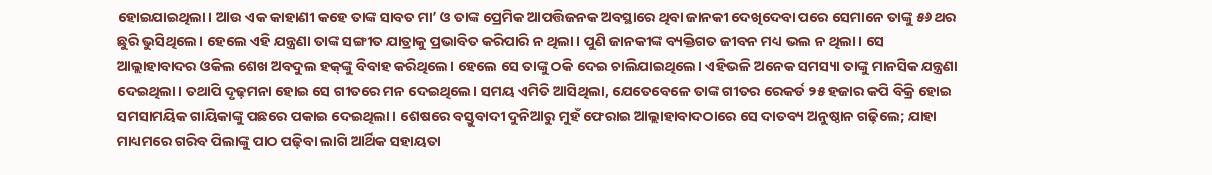ହୋଇଯାଇଥିଲା। ଆଉ ଏକ କାହାଣୀ କହେ ତାଙ୍କ ସାବତ ମା’ ଓ ତାଙ୍କ ପ୍ରେମିକ ଆପତ୍ତିଜନକ ଅବସ୍ଥାରେ ଥିବା ଜାନକୀ ଦେଖିଦେବା ପରେ ସେମାନେ ତାଙ୍କୁ ୫୬ ଥର ଛୁରି ଭୁସିଥିଲେ। ହେଲେ ଏହି ଯନ୍ତ୍ରଣା ତାଙ୍କ ସଙ୍ଗୀତ ଯାତ୍ରାକୁ ପ୍ରଭାବିତ କରିପାରି ନ ଥିଲା। ପୁଣି ଜାନକୀଙ୍କ ବ୍ୟକ୍ତିଗତ ଜୀବନ ମଧ୍ୟ ଭଲ ନ ଥିଲା। ସେ ଆଲ୍ଲାହାବାଦର ଓକିଲ ଶେଖ ଅବଦୁଲ ହକ୍‌ଙ୍କୁ ବିବାହ କରିଥିଲେ। ହେଲେ ସେ ତାଙ୍କୁ ଠକି ଦେଇ ଚାଲିଯାଇଥିଲେ। ଏହିଭଳି ଅନେକ ସମସ୍ୟା ତାଙ୍କୁ ମାନସିକ ଯନ୍ତ୍ରଣା ଦେଇଥିଲା। ତଥାପି ଦୃଢ଼ମନା ହୋଇ ସେ ଗୀତରେ ମନ ଦେଇଥିଲେ। ସମୟ ଏମିତି ଆସିଥିଲା, ଯେତେବେଳେ ତାଙ୍କ ଗୀତର ରେକର୍ଡ ୨୫ ହଜାର କପି ବିକ୍ରି ହୋଇ ସମସାମୟିକ ଗାୟିକାଙ୍କୁ ପଛରେ ପକାଇ ଦେଇଥିଲା। ଶେଷରେ ବସ୍ତୁବାଦୀ ଦୁନିଆରୁ ମୁହଁ ଫେରାଇ ଆଲ୍ଲାହାବାଦଠାରେ ସେ ଦାତବ୍ୟ ଅନୁଷ୍ଠାନ ଗଢ଼ିଲେ; ଯାହା ମାଧ୍ୟମରେ ଗରିବ ପିଲାଙ୍କୁ ପାଠ ପଢ଼ିବା ଲାଗି ଆର୍ଥିକ ସହାୟତା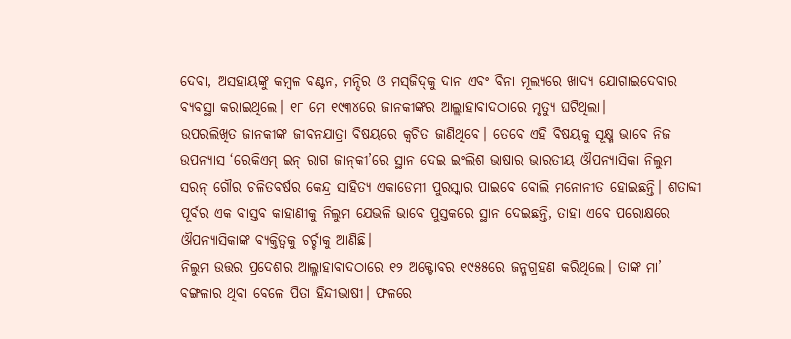ଦେବା, ଅସହାୟଙ୍କୁ କମ୍ବଳ ବଣ୍ଟନ, ମନ୍ଦିର ଓ ମସ୍‌ଜିଦ୍‌କୁ ଦାନ ଏବଂ ବିନା ମୂଲ୍ୟରେ ଖାଦ୍ୟ ଯୋଗାଇଦେବାର ବ୍ୟବସ୍ଥା କରାଇଥିଲେ। ୧୮ ମେ ୧୯୩୪ରେ ଜାନକୀଙ୍କର ଆଲ୍ଲାହାବାଦଠାରେ ମୃତ୍ୟୁ ଘଟିଥିଲା।
ଉପରଲିଖିତ ଜାନକୀଙ୍କ ଜୀବନଯାତ୍ରା ବିଷୟରେ କ୍ୱଚିତ ଜାଣିଥିବେ। ତେବେ ଏହି ବିଷୟକୁ ସୂକ୍ଷ୍ମ ଭାବେ ନିଜ ଉପନ୍ୟାସ ‘ରେକିଏମ୍‌ ଇନ୍‌ ରାଗ ଜାନ୍‌କୀ’ରେ ସ୍ଥାନ ଦେଇ ଇଂଲିଶ ଭାଷାର ଭାରତୀୟ ଔପନ୍ୟାସିକା ନିଲୁମ ସରନ୍‌ ଗୌର ଚଳିତବର୍ଷର କେନ୍ଦ୍ର ସାହିତ୍ୟ ଏକାଡେମୀ ପୁରସ୍କାର ପାଇବେ ବୋଲି ମନୋନୀତ ହୋଇଛନ୍ତି। ଶତାବ୍ଦୀ ପୂର୍ବର ଏକ ବାସ୍ତବ କାହାଣୀକୁ ନିଲୁମ ଯେଭଳି ଭାବେ ପୁସ୍ତକରେ ସ୍ଥାନ ଦେଇଛନ୍ତି, ତାହା ଏବେ ପରୋକ୍ଷରେ ଔପନ୍ୟାସିକାଙ୍କ ବ୍ୟକ୍ତିତ୍ୱକୁ ଚର୍ଚ୍ଚାକୁ ଆଣିଛି।
ନିଲୁମ ଉତ୍ତର ପ୍ରଦେଶର ଆଲ୍ଳାହାବାଦଠାରେ ୧୨ ଅକ୍ଟୋବର ୧୯୫୫ରେ ଜନ୍ମଗ୍ରହଣ କରିଥିଲେ। ତାଙ୍କ ମା’ ବଙ୍ଗଳାର ଥିବା ବେଳେ ପିତା ହିନ୍ଦୀଭାଷୀ। ଫଳରେ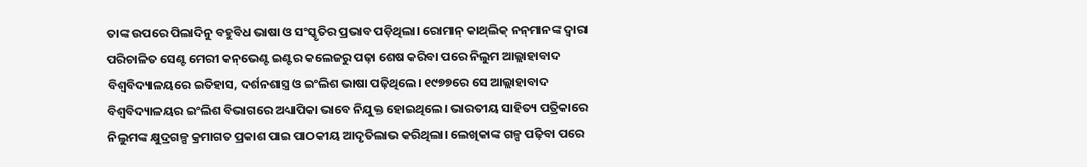ତାଙ୍କ ଉପରେ ପିଲାଦିନୁ ବହୁବିଧ ଭାଷା ଓ ସଂସ୍କୃତିର ପ୍ରଭାବ ପଡ଼ିଥିଲା। ରୋମାନ୍‌ କାଥ୍‌ଲିକ୍‌ ନନ୍‌ମାନଙ୍କ ଦ୍ୱାରା ପରିଚାଳିତ ସେଣ୍ଟ ମେରୀ କନ୍‌ଭେଣ୍ଟ ଇଣ୍ଟର କଲେଜରୁ ପଢ଼ା ଶେଷ କରିବା ପରେ ନିଲୁମ ଆଲ୍ଲାହାବାଦ ବିଶ୍ୱବିଦ୍ୟାଳୟରେ ଇତିହାସ, ଦର୍ଶନଶାସ୍ତ୍ର ଓ ଇଂଲିଶ ଭାଷା ପଢ଼ିଥିଲେ। ୧୯୭୭ରେ ସେ ଆଲ୍ଲାହାବାଦ ବିଶ୍ୱବିଦ୍ୟାଳୟର ଇଂଲିଶ ବିଭାଗରେ ଅଧ୍ୟାପିକା ଭାବେ ନିଯୁକ୍ତ ହୋଇଥିଲେ। ଭାରତୀୟ ସାହିତ୍ୟ ପତ୍ରିକାରେ ନିଲୁମଙ୍କ କ୍ଷୁଦ୍ରଗଳ୍ପ କ୍ରମାଗତ ପ୍ରକାଶ ପାଇ ପାଠକୀୟ ଆଦୃତିଲାଭ କରିଥିଲା। ଲେଖିକାଙ୍କ ଗଳ୍ପ ପଢ଼ିବା ପରେ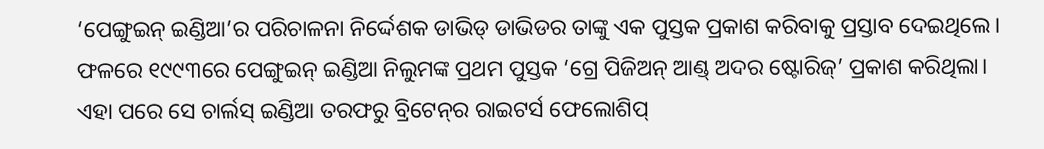‘ପେଙ୍ଗୁଇନ୍‌ ଇଣ୍ଡିଆ’ର ପରିଚାଳନା ନିର୍ଦ୍ଦେଶକ ଡାଭିଡ୍‌ ଡାଭିଡର ତାଙ୍କୁ ଏକ ପୁସ୍ତକ ପ୍ରକାଶ କରିବାକୁ ପ୍ରସ୍ତାବ ଦେଇଥିଲେ। ଫଳରେ ୧୯୯୩ରେ ପେଙ୍ଗୁଇନ୍‌ ଇଣ୍ଡିଆ ନିଲୁମଙ୍କ ପ୍ରଥମ ପୁସ୍ତକ ‘ଗ୍ରେ ପିଜିଅନ୍‌ ଆଣ୍ଡ୍‌ ଅଦର ଷ୍ଟୋରିଜ୍‌’ ପ୍ରକାଶ କରିଥିଲା। ଏହା ପରେ ସେ ଚାର୍ଲସ୍‌ ଇଣ୍ଡିଆ ତରଫରୁ ବ୍ରିଟେନ୍‌ର ରାଇଟର୍ସ ଫେଲୋଶିପ୍‌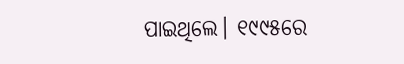ପାଇଥିଲେ। ୧୯୯୫ରେ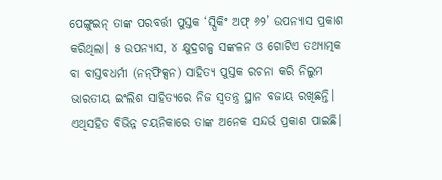ପେଙ୍ଗୁଇନ୍‌ ତାଙ୍କ ପରବର୍ତ୍ତୀ ପୁସ୍ତକ ‘ସ୍ପିକିଂ ଅଫ୍‌ ୬୨’ ଉପନ୍ୟାସ ପ୍ରକାଶ କରିଥିଲା। ୫ ଉପନ୍ୟାସ, ୪ କ୍ଷୁଦ୍ରଗଳ୍ପ ସଙ୍କଳନ ଓ ଗୋଟିଏ ତଥ୍ୟାତ୍ମକ ବା ବାସ୍ତବଧର୍ମୀ (ନନ୍‌ଫିକ୍ସନ) ସାହିତ୍ୟ ପୁସ୍ତକ ରଚନା କରି ନିଲୁମ ଭାରତୀୟ ଇଂଲିଶ ସାହିତ୍ୟରେ ନିଜ ସ୍ବତନ୍ତ୍ର ସ୍ଥାନ ବଜାୟ ରଖିଛନ୍ତି। ଏଥିସହିତ ବିଭିନ୍ନ ଚୟନିକାରେ ତାଙ୍କ ଅନେକ ସନ୍ଦର୍ଭ ପ୍ରକାଶ ପାଇଛି।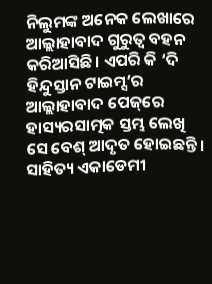ନିଲୁମଙ୍କ ଅନେକ ଲେଖାରେ ଆଲ୍ଲାହାବାଦ ଗୁରୁତ୍ୱ ବହନ କରିଆସିଛି। ଏପରି କି ‘ଦି ହିନ୍ଦୁସ୍ତାନ ଟାଇମ୍ସ’ର ଆଲ୍ଲାହାବାଦ ପେଜ୍‌ରେ ହାସ୍ୟରସାତ୍ମକ ସ୍ତମ୍ଭ ଲେଖି ସେ ବେଶ୍‌ ଆଦୃତ ହୋଇଛନ୍ତି। ସାହିତ୍ୟ ଏକାଡେମୀ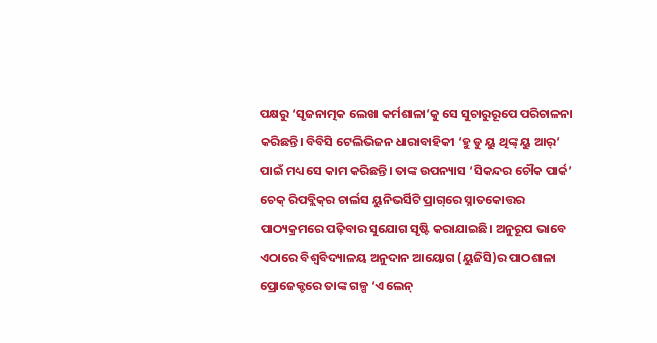ପକ୍ଷରୁ ‘ସୃଜନାତ୍ମକ ଲେଖା କର୍ମଶାଳା’କୁ ସେ ସୁଚାରୁରୂପେ ପରିଚାଳନା କରିଛନ୍ତି। ବିବିସି ଟେଲିଭିଜନ ଧାରାବାହିକୀ ‘ହୁ ଡୁ ୟୁ ଥିଙ୍କ୍‌ ୟୁ ଆର୍‌’ ପାଇଁ ମଧ୍ୟ ସେ କାମ କରିଛନ୍ତି। ତାଙ୍କ ଉପନ୍ୟାସ ‘ସିକନ୍ଦର ଚୌକ ପାର୍କ’ ଚେକ୍‌ ରିପବ୍ଲିକ୍‌ର ଚାର୍ଲସ ୟୁନିଭର୍ସିଟି ପ୍ରାଗ୍‌ରେ ସ୍ନାତକୋତ୍ତର ପାଠ୍ୟକ୍ରମରେ ପଢ଼ିବାର ସୁଯୋଗ ସୃଷ୍ଟି କରାଯାଇଛି। ଅନୁରୂପ ଭାବେ ଏଠାରେ ବିଶ୍ୱବିଦ୍ୟାଳୟ ଅନୁଦାନ ଆୟୋଗ (ୟୁଜିସି)ର ପାଠଶାଳା ପ୍ରୋଜେକ୍ଟରେ ତାଙ୍କ ଗଳ୍ପ ‘ଏ ଲେନ୍‌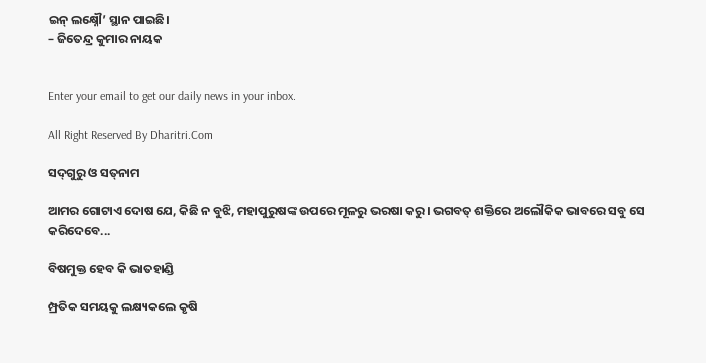ଇନ୍‌ ଲକ୍ଷ୍ନୌ’ ସ୍ଥାନ ପାଇଛି।
– ଜିତେନ୍ଦ୍ର କୁମାର ନାୟକ


Enter your email to get our daily news in your inbox.

All Right Reserved By Dharitri.Com

ସଦ୍‌ଗୁରୁ ଓ ସତ୍‌ନାମ

ଆମର ଗୋଟାଏ ଦୋଷ ଯେ, କିଛି ନ ବୁଝି, ମହାପୁରୁଷଙ୍କ ଉପରେ ମୂଳରୁ ଭରଷା କରୁ। ଭଗବତ୍‌ ଶକ୍ତିରେ ଅଲୌକିକ ଭାବରେ ସବୁ ସେ କରିଦେବେ...

ବିଷମୁକ୍ତ ହେବ କି ଭାତହାଣ୍ଡି

ମ୍ପ୍ରତିକ ସମୟକୁ ଲକ୍ଷ୍ୟକଲେ କୃଷି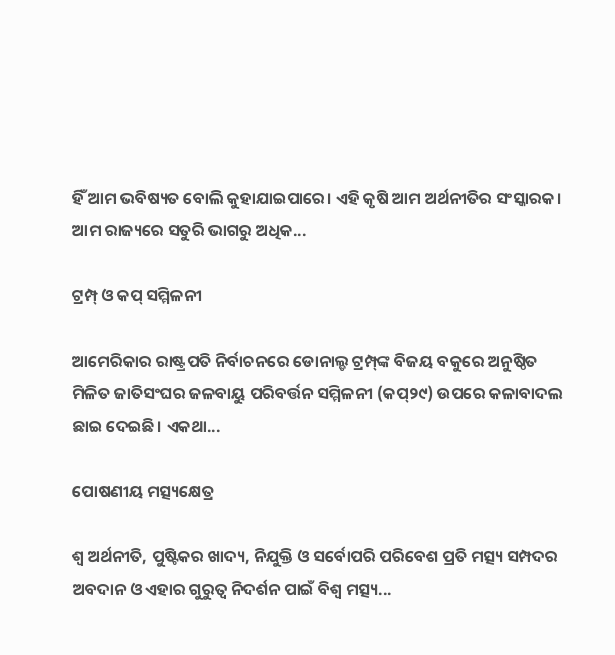ହିଁ ଆମ ଭବିଷ୍ୟତ ବୋଲି କୁହାଯାଇପାରେ। ଏହି କୃଷି ଆମ ଅର୍ଥନୀତିର ସଂସ୍କାରକ। ଆମ ରାଜ୍ୟରେ ସତୁରି ଭାଗରୁ ଅଧିକ...

ଟ୍ରମ୍ପ୍‌ ଓ କପ୍‌ ସମ୍ମିଳନୀ

ଆମେରିକାର ରାଷ୍ଟ୍ରପତି ନିର୍ବାଚନରେ ଡୋନାଲ୍ଡ ଟ୍ରମ୍ପ୍‌ଙ୍କ ବିଜୟ ବକୁରେ ଅନୁଷ୍ଠିତ ମିଳିତ ଜାତିସଂଘର ଜଳବାୟୁ ପରିବର୍ତ୍ତନ ସମ୍ମିଳନୀ (କପ୍‌୨୯) ଉପରେ କଳାବାଦଲ ଛାଇ ଦେଇଛି। ଏକଥା...

ପୋଷଣୀୟ ମତ୍ସ୍ୟକ୍ଷେତ୍ର

ଶ୍ୱ ଅର୍ଥନୀତି, ପୁଷ୍ଟିକର ଖାଦ୍ୟ, ନିଯୁକ୍ତି ଓ ସର୍ବୋପରି ପରିବେଶ ପ୍ରତି ମତ୍ସ୍ୟ ସମ୍ପଦର ଅବଦାନ ଓ ଏହାର ଗୁରୁତ୍ୱ ନିଦର୍ଶନ ପାଇଁ ବିଶ୍ୱ ମତ୍ସ୍ୟ...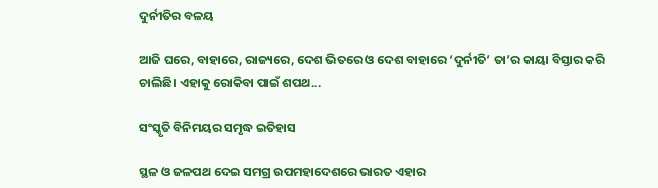ଦୁର୍ନୀତିର ବଳୟ

ଆଜି ଘରେ, ବାହାରେ, ରାଜ୍ୟରେ, ଦେଶ ଭିତରେ ଓ ଦେଶ ବାହାରେ ‘ଦୁର୍ନୀତି’ ତା’ର କାୟା ବିସ୍ତାର କରି ଚାଲିଛି। ଏହାକୁ ରୋକିବା ପାଇଁ ଶପଥ...

ସଂସ୍କୃତି ବିନିମୟର ସମୃଦ୍ଧ ଇତିହାସ

ସ୍ଥଳ ଓ ଜଳପଥ ଦେଇ ସମଗ୍ର ଉପମହାଦେଶରେ ଭାରତ ଏହାର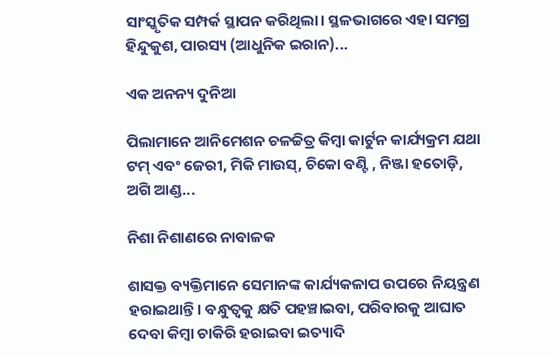ସାଂସ୍କୃତିକ ସମ୍ପର୍କ ସ୍ଥାପନ କରିଥିଲା। ସ୍ଥଳଭାଗରେ ଏହା ସମଗ୍ର ହିନ୍ଦୁକୁଶ, ପାରସ୍ୟ (ଆଧୁନିକ ଇରାନ)...

ଏକ ଅନନ୍ୟ ଦୁନିଆ

ପିଲାମାନେ ଆନିମେଶନ ଚଳଚ୍ଚିତ୍ର କିମ୍ବା କାର୍ଟୁନ କାର୍ଯ୍ୟକ୍ରମ ଯଥା ଟମ୍‌ ଏବଂ ଜେରୀ, ମିକି ମାଉସ୍‌, ଚିକୋ ବଣ୍ଟି , ନିଞ୍ଜା ହତୋଡ଼ି, ଅଗି ଆଣ୍ଡ...

ନିଶା ନିଶାଣରେ ନାବାଳକ

ଶାସକ୍ତ ବ୍ୟକ୍ତିମାନେ ସେମାନଙ୍କ କାର୍ଯ୍ୟକଳାପ ଉପରେ ନିୟନ୍ତ୍ରଣ ହରାଇଥାନ୍ତି। ବନ୍ଧୁତ୍ୱକୁ କ୍ଷତି ପହଞ୍ଚାଇବା, ପରିବାରକୁ ଆଘାତ ଦେବା କିମ୍ବା ଚାକିରି ହରାଇବା ଇତ୍ୟାଦି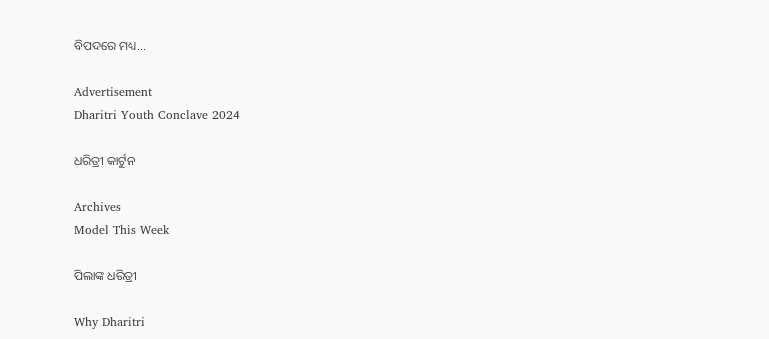ବିପଦରେ ମଧ୍ୟ...

Advertisement
Dharitri Youth Conclave 2024

ଧରିତ୍ରୀ କାର୍ଟୁନ

Archives
Model This Week

ପିଲାଙ୍କ ଧରିତ୍ରୀ

Why Dharitri